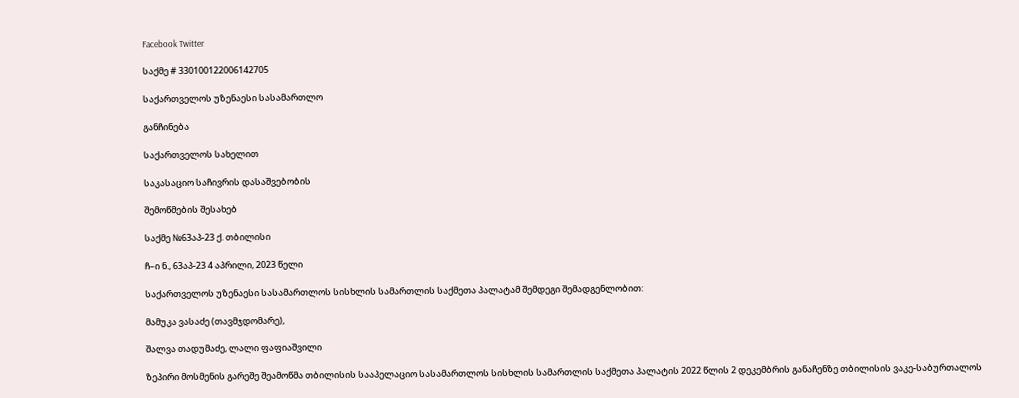Facebook Twitter

საქმე # 330100122006142705

საქართველოს უზენაესი სასამართლო

განჩინება

საქართველოს სახელით

საკასაციო საჩივრის დასაშვებობის

შემოწმების შესახებ

საქმე №63აპ-23 ქ. თბილისი

ჩ–ი ნ., 63აპ-23 4 აპრილი, 2023 წელი

საქართველოს უზენაესი სასამართლოს სისხლის სამართლის საქმეთა პალატამ შემდეგი შემადგენლობით:

მამუკა ვასაძე (თავმჯდომარე),

შალვა თადუმაძე, ლალი ფაფიაშვილი

ზეპირი მოსმენის გარეშე შეამოწმა თბილისის სააპელაციო სასამართლოს სისხლის სამართლის საქმეთა პალატის 2022 წლის 2 დეკემბრის განაჩენზე თბილისის ვაკე-საბურთალოს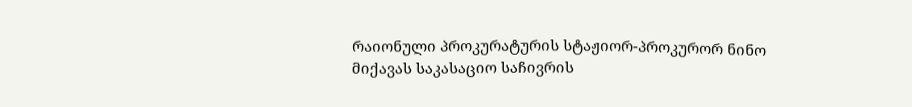რაიონული პროკურატურის სტაჟიორ-პროკურორ ნინო მიქავას საკასაციო საჩივრის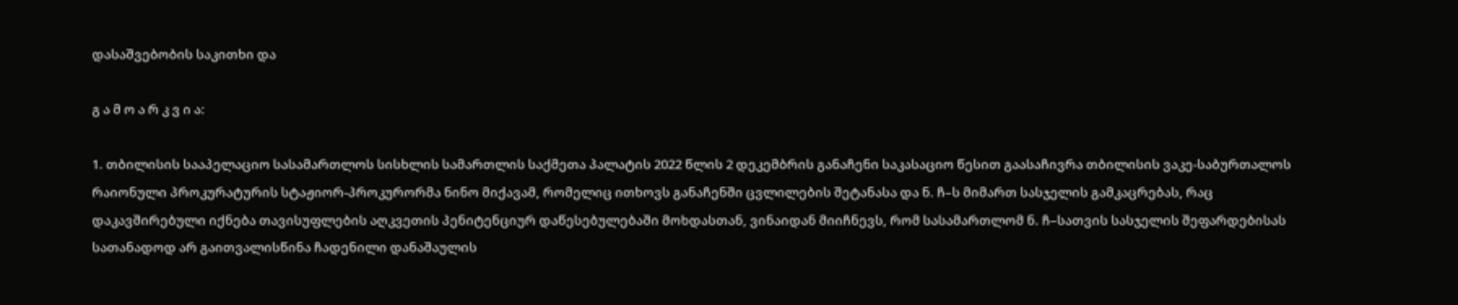დასაშვებობის საკითხი და

გ ა მ ო ა რ კ ვ ი ა:

1. თბილისის სააპელაციო სასამართლოს სისხლის სამართლის საქმეთა პალატის 2022 წლის 2 დეკემბრის განაჩენი საკასაციო წესით გაასაჩივრა თბილისის ვაკე-საბურთალოს რაიონული პროკურატურის სტაჟიორ-პროკურორმა ნინო მიქავამ, რომელიც ითხოვს განაჩენში ცვლილების შეტანასა და ნ. ჩ–ს მიმართ სასჯელის გამკაცრებას, რაც დაკავშირებული იქნება თავისუფლების აღკვეთის პენიტენციურ დაწესებულებაში მოხდასთან, ვინაიდან მიიჩნევს, რომ სასამართლომ ნ. ჩ–სათვის სასჯელის შეფარდებისას სათანადოდ არ გაითვალისწინა ჩადენილი დანაშაულის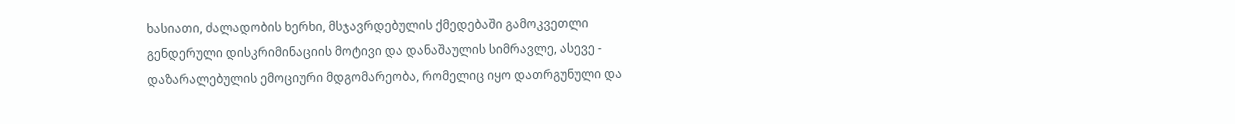ხასიათი, ძალადობის ხერხი, მსჯავრდებულის ქმედებაში გამოკვეთლი გენდერული დისკრიმინაციის მოტივი და დანაშაულის სიმრავლე, ასევე - დაზარალებულის ემოციური მდგომარეობა, რომელიც იყო დათრგუნული და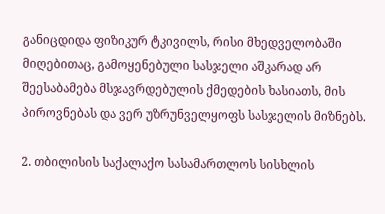განიცდიდა ფიზიკურ ტკივილს, რისი მხედველობაში მიღებითაც, გამოყენებული სასჯელი აშკარად არ შეესაბამება მსჯავრდებულის ქმედების ხასიათს, მის პიროვნებას და ვერ უზრუნველყოფს სასჯელის მიზნებს.

2. თბილისის საქალაქო სასამართლოს სისხლის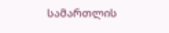სამართლის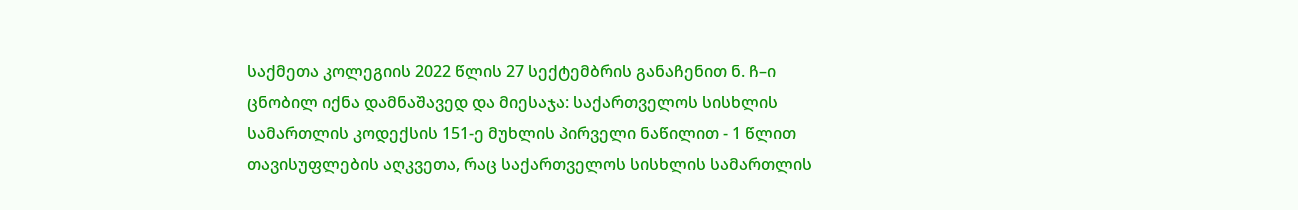საქმეთა კოლეგიის 2022 წლის 27 სექტემბრის განაჩენით ნ. ჩ–ი ცნობილ იქნა დამნაშავედ და მიესაჯა: საქართველოს სისხლის სამართლის კოდექსის 151-ე მუხლის პირველი ნაწილით - 1 წლით თავისუფლების აღკვეთა, რაც საქართველოს სისხლის სამართლის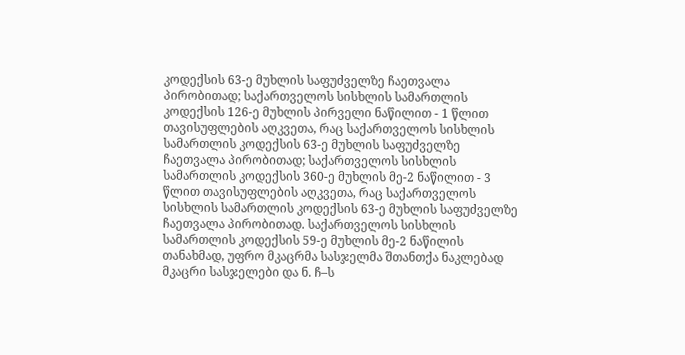კოდექსის 63-ე მუხლის საფუძველზე ჩაეთვალა პირობითად; საქართველოს სისხლის სამართლის კოდექსის 126-ე მუხლის პირველი ნაწილით - 1 წლით თავისუფლების აღკვეთა, რაც საქართველოს სისხლის სამართლის კოდექსის 63-ე მუხლის საფუძველზე ჩაეთვალა პირობითად; საქართველოს სისხლის სამართლის კოდექსის 360-ე მუხლის მე-2 ნაწილით - 3 წლით თავისუფლების აღკვეთა, რაც საქართველოს სისხლის სამართლის კოდექსის 63-ე მუხლის საფუძველზე ჩაეთვალა პირობითად. საქართველოს სისხლის სამართლის კოდექსის 59-ე მუხლის მე-2 ნაწილის თანახმად, უფრო მკაცრმა სასჯელმა შთანთქა ნაკლებად მკაცრი სასჯელები და ნ. ჩ–ს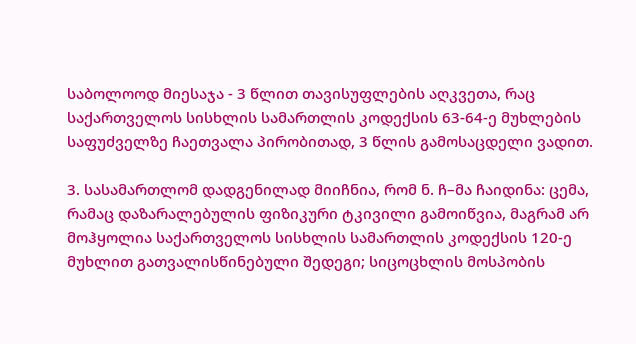საბოლოოდ მიესაჯა - 3 წლით თავისუფლების აღკვეთა, რაც საქართველოს სისხლის სამართლის კოდექსის 63-64-ე მუხლების საფუძველზე ჩაეთვალა პირობითად, 3 წლის გამოსაცდელი ვადით.

3. სასამართლომ დადგენილად მიიჩნია, რომ ნ. ჩ–მა ჩაიდინა: ცემა, რამაც დაზარალებულის ფიზიკური ტკივილი გამოიწვია, მაგრამ არ მოჰყოლია საქართველოს სისხლის სამართლის კოდექსის 120-ე მუხლით გათვალისწინებული შედეგი; სიცოცხლის მოსპობის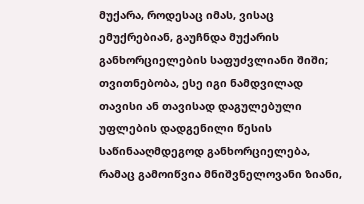მუქარა, როდესაც იმას, ვისაც ემუქრებიან, გაუჩნდა მუქარის განხორციელების საფუძვლიანი შიში; თვითნებობა, ესე იგი ნამდვილად თავისი ან თავისად დაგულებული უფლების დადგენილი წესის საწინააღმდეგოდ განხორციელება, რამაც გამოიწვია მნიშვნელოვანი ზიანი,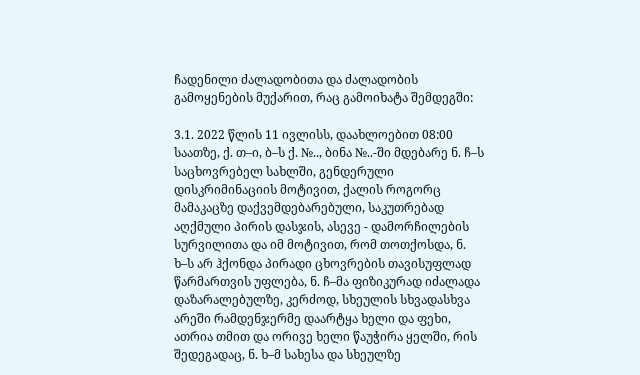ჩადენილი ძალადობითა და ძალადობის გამოყენების მუქარით, რაც გამოიხატა შემდეგში:

3.1. 2022 წლის 11 ივლისს, დაახლოებით 08:00 საათზე, ქ. თ–ი, ბ–ს ქ. №.., ბინა №..-ში მდებარე ნ. ჩ–ს საცხოვრებელ სახლში, გენდერული დისკრიმინაციის მოტივით, ქალის როგორც მამაკაცზე დაქვემდებარებული, საკუთრებად აღქმული პირის დასჯის, ასევე - დამორჩილების სურვილითა და იმ მოტივით, რომ თოთქოსდა, ნ. ხ–ს არ ჰქონდა პირადი ცხოვრების თავისუფლად წარმართვის უფლება, ნ. ჩ–მა ფიზიკურად იძალადა დაზარალებულზე, კერძოდ, სხეულის სხვადასხვა არეში რამდენჯერმე დაარტყა ხელი და ფეხი, ათრია თმით და ორივე ხელი წაუჭირა ყელში, რის შედეგადაც, ნ. ხ–მ სახესა და სხეულზე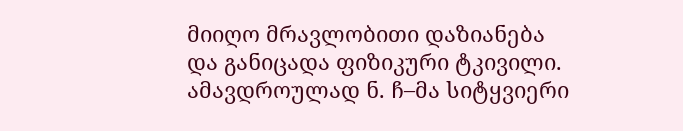მიიღო მრავლობითი დაზიანება და განიცადა ფიზიკური ტკივილი. ამავდროულად ნ. ჩ–მა სიტყვიერი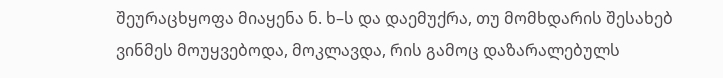შეურაცხყოფა მიაყენა ნ. ხ–ს და დაემუქრა, თუ მომხდარის შესახებ ვინმეს მოუყვებოდა, მოკლავდა, რის გამოც დაზარალებულს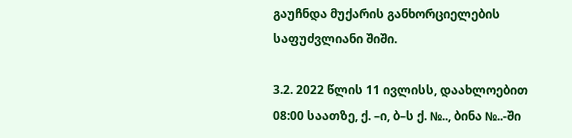გაუჩნდა მუქარის განხორციელების საფუძვლიანი შიში.

3.2. 2022 წლის 11 ივლისს, დაახლოებით 08:00 საათზე, ქ. –ი, ბ–ს ქ. №.., ბინა №..-ში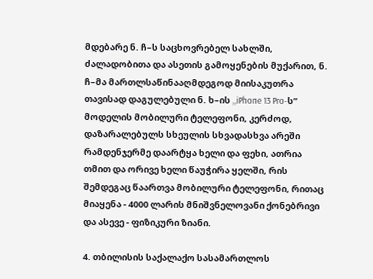მდებარე ნ. ჩ–ს საცხოვრებელ სახლში, ძალადობითა და ასეთის გამოყენების მუქარით, ნ. ჩ–მა მართლსაწინააღმდეგოდ მიისაკუთრა თავისად დაგულებული ნ. ხ–ის ,,iPhone 13 Pro-ს” მოდელის მობილური ტელეფონი, კერძოდ, დაზარალებულს სხეულის სხვადასხვა არეში რამდენჯერმე დაარტყა ხელი და ფეხი, ათრია თმით და ორივე ხელი წაუჭირა ყელში, რის შემდეგაც წაართვა მობილური ტელეფონი, რითაც მიაყენა - 4000 ლარის მნიშვნელოვანი ქონებრივი და ასევე - ფიზიკური ზიანი.

4. თბილისის საქალაქო სასამართლოს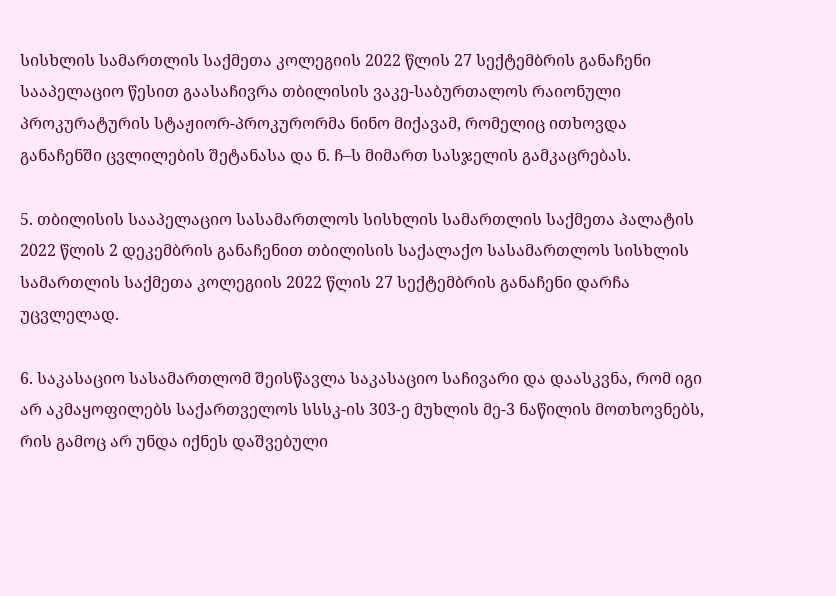სისხლის სამართლის საქმეთა კოლეგიის 2022 წლის 27 სექტემბრის განაჩენი სააპელაციო წესით გაასაჩივრა თბილისის ვაკე-საბურთალოს რაიონული პროკურატურის სტაჟიორ-პროკურორმა ნინო მიქავამ, რომელიც ითხოვდა განაჩენში ცვლილების შეტანასა და ნ. ჩ–ს მიმართ სასჯელის გამკაცრებას.

5. თბილისის სააპელაციო სასამართლოს სისხლის სამართლის საქმეთა პალატის 2022 წლის 2 დეკემბრის განაჩენით თბილისის საქალაქო სასამართლოს სისხლის სამართლის საქმეთა კოლეგიის 2022 წლის 27 სექტემბრის განაჩენი დარჩა უცვლელად.

6. საკასაციო სასამართლომ შეისწავლა საკასაციო საჩივარი და დაასკვნა, რომ იგი არ აკმაყოფილებს საქართველოს სსსკ-ის 303-ე მუხლის მე-3 ნაწილის მოთხოვნებს, რის გამოც არ უნდა იქნეს დაშვებული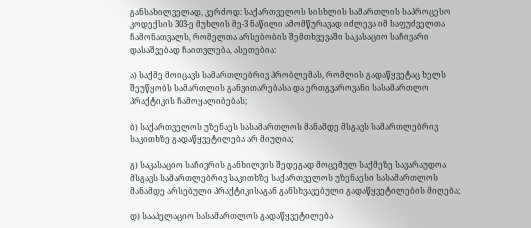განსახილველად, კერძოდ: საქართველოს სისხლის სამართლის საპროცესო კოდექსის 303-ე მუხლის მე-3 ნაწილი ამომწურავად იძლევა იმ საფუძველთა ჩამონათვალს, რომელთა არსებობის შემთხვევაში საკასაციო საჩივარი დასაშვებად ჩაითვლება, ასეთებია:

ა) საქმე მოიცავს სამართლებრივ პრობლემას, რომლის გადაწყვეტაც ხელს შეუწყობს სამართლის განვითარებასა და ერთგვაროვანი სასამართლო პრაქტიკის ჩამოყალიბებას;

ბ) საქართველოს უზენაეს სასამართლოს მანამდე მსგავს სამართლებრივ საკითხზე გადაწყვეტილება არ მიუღია;

გ) საკასაციო საჩივრის განხილვის შედეგად მოცემულ საქმეზე სავარაუდოა მსგავს სამართლებრივ საკითხზე საქართველოს უზენაესი სასამართლოს მანამდე არსებული პრაქტიკისაგან განსხვავებული გადაწყვეტილების მიღება;

დ) სააპელაციო სასამართლოს გადაწყვეტილება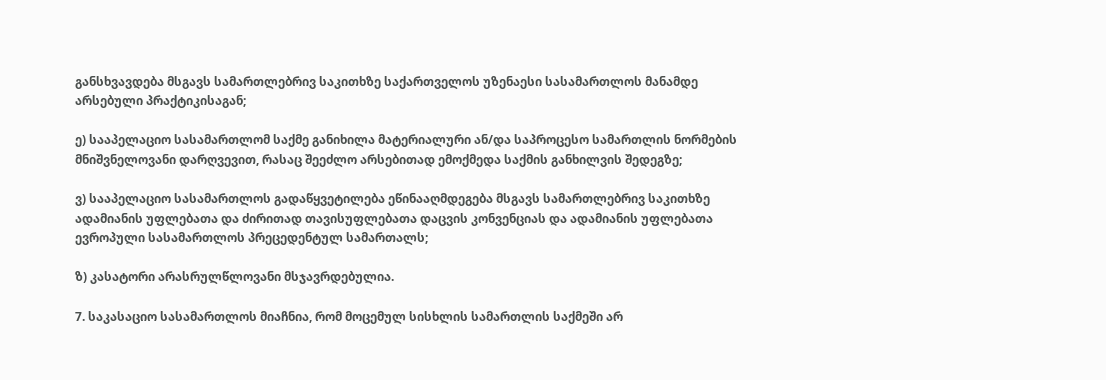განსხვავდება მსგავს სამართლებრივ საკითხზე საქართველოს უზენაესი სასამართლოს მანამდე არსებული პრაქტიკისაგან;

ე) სააპელაციო სასამართლომ საქმე განიხილა მატერიალური ან/და საპროცესო სამართლის ნორმების მნიშვნელოვანი დარღვევით, რასაც შეეძლო არსებითად ემოქმედა საქმის განხილვის შედეგზე;

ვ) სააპელაციო სასამართლოს გადაწყვეტილება ეწინააღმდეგება მსგავს სამართლებრივ საკითხზე ადამიანის უფლებათა და ძირითად თავისუფლებათა დაცვის კონვენციას და ადამიანის უფლებათა ევროპული სასამართლოს პრეცედენტულ სამართალს;

ზ) კასატორი არასრულწლოვანი მსჯავრდებულია.

7. საკასაციო სასამართლოს მიაჩნია, რომ მოცემულ სისხლის სამართლის საქმეში არ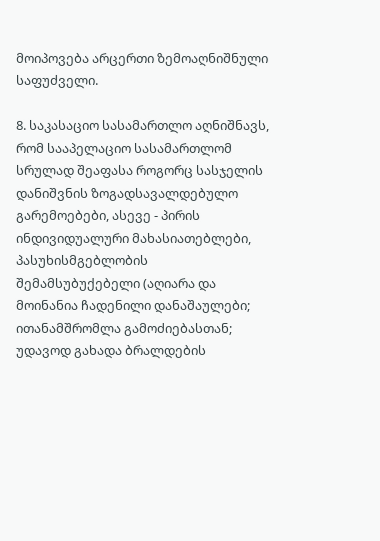მოიპოვება არცერთი ზემოაღნიშნული საფუძველი.

8. საკასაციო სასამართლო აღნიშნავს, რომ სააპელაციო სასამართლომ სრულად შეაფასა როგორც სასჯელის დანიშვნის ზოგადსავალდებულო გარემოებები, ასევე - პირის ინდივიდუალური მახასიათებლები, პასუხისმგებლობის შემამსუბუქებელი (აღიარა და მოინანია ჩადენილი დანაშაულები; ითანამშრომლა გამოძიებასთან; უდავოდ გახადა ბრალდების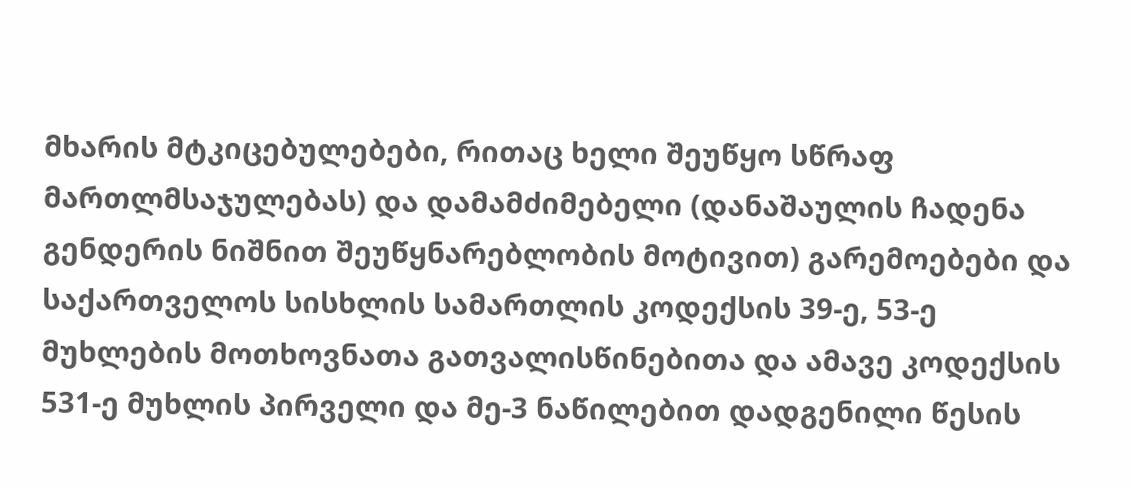მხარის მტკიცებულებები, რითაც ხელი შეუწყო სწრაფ მართლმსაჯულებას) და დამამძიმებელი (დანაშაულის ჩადენა გენდერის ნიშნით შეუწყნარებლობის მოტივით) გარემოებები და საქართველოს სისხლის სამართლის კოდექსის 39-ე, 53-ე მუხლების მოთხოვნათა გათვალისწინებითა და ამავე კოდექსის 531-ე მუხლის პირველი და მე-3 ნაწილებით დადგენილი წესის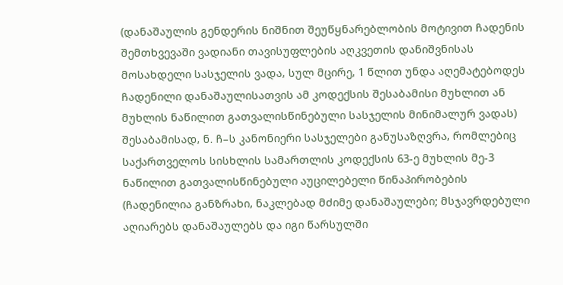(დანაშაულის გენდერის ნიშნით შეუწყნარებლობის მოტივით ჩადენის შემთხვევაში ვადიანი თავისუფლების აღკვეთის დანიშვნისას მოსახდელი სასჯელის ვადა, სულ მცირე, 1 წლით უნდა აღემატებოდეს ჩადენილი დანაშაულისათვის ამ კოდექსის შესაბამისი მუხლით ან მუხლის ნაწილით გათვალისწინებული სასჯელის მინიმალურ ვადას) შესაბამისად, ნ. ჩ–ს კანონიერი სასჯელები განუსაზღვრა, რომლებიც საქართველოს სისხლის სამართლის კოდექსის 63-ე მუხლის მე-3 ნაწილით გათვალისწინებული აუცილებელი წინაპირობების (ჩადენილია განზრახი, ნაკლებად მძიმე დანაშაულები; მსჯავრდებული აღიარებს დანაშაულებს და იგი წარსულში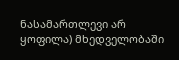ნასამართლევი არ ყოფილა) მხედველობაში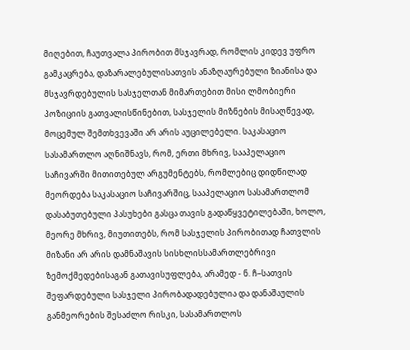მიღებით, ჩაუთვალა პირობით მსჯავრად, რომლის კიდევ უფრო გამკაცრება, დაზარალებულისათვის ანაზღაურებული ზიანისა და მსჯავრდებულის სასჯელთან მიმართებით მისი ლმობიერი პოზიციის გათვალისწინებით, სასჯელის მიზნების მისაღწევად, მოცემულ შემთხვევაში არ არის აუცილებელი. საკასაციო სასამართლო აღნიშნავს, რომ, ერთი მხრივ, სააპელაციო საჩივარში მითითებულ არგუმენტებს, რომლებიც დიდწილად მეორდება საკასაციო საჩივარშიც, სააპელაციო სასამართლომ დასაბუთებული პასუხები გასცა თავის გადაწყვეტილებაში, ხოლო, მეორე მხრივ, მიუთითებს, რომ სასჯელის პირობითად ჩათვლის მიზანი არ არის დამნაშავის სისხლისსამართლებრივი ზემოქმედებისაგან გათავისუფლება, არამედ - ნ. ჩ–სათვის შეფარდებული სასჯელი პირობადადებულია და დანაშაულის განმეორების შესაძლო რისკი, სასამართლოს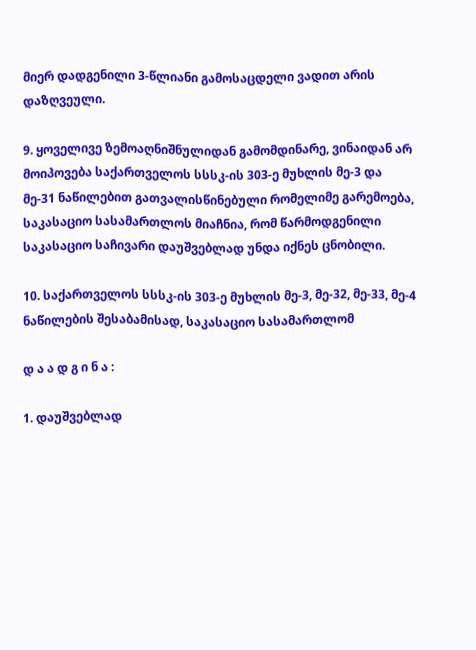მიერ დადგენილი 3-წლიანი გამოსაცდელი ვადით არის დაზღვეული.

9. ყოველივე ზემოაღნიშნულიდან გამომდინარე, ვინაიდან არ მოიპოვება საქართველოს სსსკ-ის 303-ე მუხლის მე-3 და მე-31 ნაწილებით გათვალისწინებული რომელიმე გარემოება, საკასაციო სასამართლოს მიაჩნია, რომ წარმოდგენილი საკასაციო საჩივარი დაუშვებლად უნდა იქნეს ცნობილი.

10. საქართველოს სსსკ-ის 303-ე მუხლის მე-3, მე-32, მე-33, მე-4 ნაწილების შესაბამისად, საკასაციო სასამართლომ

დ ა ა დ გ ი ნ ა :

1. დაუშვებლად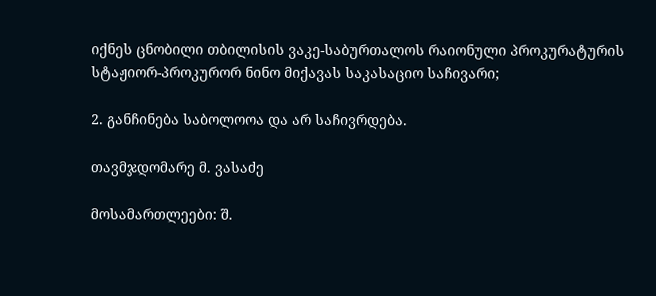იქნეს ცნობილი თბილისის ვაკე-საბურთალოს რაიონული პროკურატურის სტაჟიორ-პროკურორ ნინო მიქავას საკასაციო საჩივარი;

2. განჩინება საბოლოოა და არ საჩივრდება.

თავმჯდომარე მ. ვასაძე

მოსამართლეები: შ.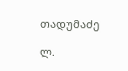თადუმაძე

ლ.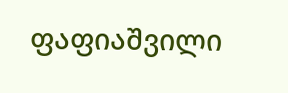ფაფიაშვილი